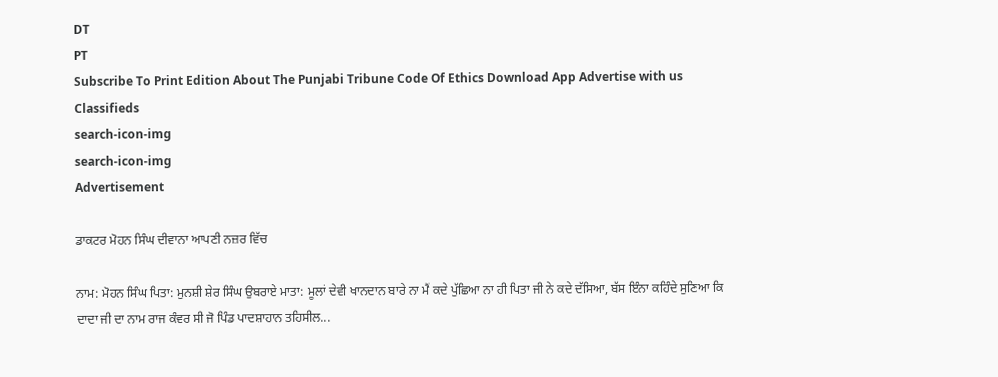DT
PT
Subscribe To Print Edition About The Punjabi Tribune Code Of Ethics Download App Advertise with us Classifieds
search-icon-img
search-icon-img
Advertisement

ਡਾਕਟਰ ਮੋਹਨ ਸਿੰਘ ਦੀਵਾਨਾ ਆਪਣੀ ਨਜ਼ਰ ਵਿੱਚ

ਨਾਮ: ਮੋਹਨ ਸਿੰਘ ਪਿਤਾ: ਮੁਨਸ਼ੀ ਸ਼ੇਰ ਸਿੰਘ ਉਬਰਾਏ ਮਾਤਾ: ਮੂਲਾਂ ਦੇਵੀ ਖਾਨਦਾਨ ਬਾਰੇ ਨਾ ਮੈਂ ਕਦੇ ਪੁੱਛਿਆ ਨਾ ਹੀ ਪਿਤਾ ਜੀ ਨੇ ਕਦੇ ਦੱਸਿਆ, ਬੱਸ ਇੰਨਾ ਕਹਿੰਦੇ ਸੁਣਿਆ ਕਿ ਦਾਦਾ ਜੀ ਦਾ ਨਾਮ ਰਾਜ ਕੰਵਰ ਸੀ ਜੋ ਪਿੰਡ ਪਾਦਸ਼ਾਹਾਨ ਤਹਿਸੀਲ...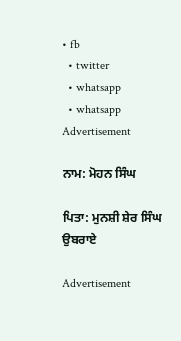• fb
  • twitter
  • whatsapp
  • whatsapp
Advertisement

ਨਾਮ: ਮੋਹਨ ਸਿੰਘ

ਪਿਤਾ: ਮੁਨਸ਼ੀ ਸ਼ੇਰ ਸਿੰਘ ਉਬਰਾਏ

Advertisement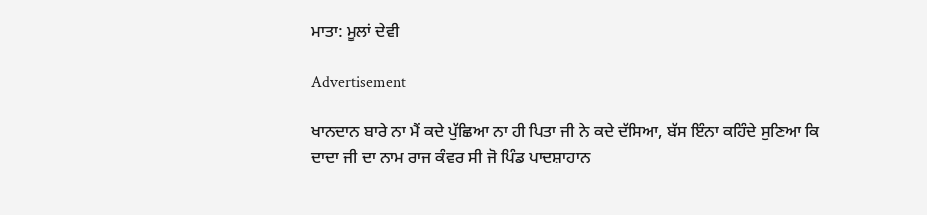ਮਾਤਾ: ਮੂਲਾਂ ਦੇਵੀ

Advertisement

ਖਾਨਦਾਨ ਬਾਰੇ ਨਾ ਮੈਂ ਕਦੇ ਪੁੱਛਿਆ ਨਾ ਹੀ ਪਿਤਾ ਜੀ ਨੇ ਕਦੇ ਦੱਸਿਆ, ਬੱਸ ਇੰਨਾ ਕਹਿੰਦੇ ਸੁਣਿਆ ਕਿ ਦਾਦਾ ਜੀ ਦਾ ਨਾਮ ਰਾਜ ਕੰਵਰ ਸੀ ਜੋ ਪਿੰਡ ਪਾਦਸ਼ਾਹਾਨ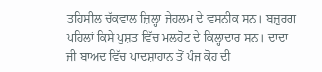ਤਹਿਸੀਲ ਚੱਕਵਾਲ ਜ਼ਿਲ੍ਹਾ ਜੇਹਲਮ ਦੇ ਵਸਨੀਕ ਸਨ। ਬਜ਼ੁਰਗ ਪਹਿਲਾਂ ਕਿਸੇ ਪੁਸ਼ਤ ਵਿੱਚ ਮਲਹੋਟ ਦੇ ਕਿਲ੍ਹਾਦਾਰ ਸਨ। ਦਾਦਾ ਜੀ ਬਾਅਦ ਵਿੱਚ ਪਾਦਸ਼ਾਹਾਨ ਤੋਂ ਪੰਜ ਕੋਹ ਦੀ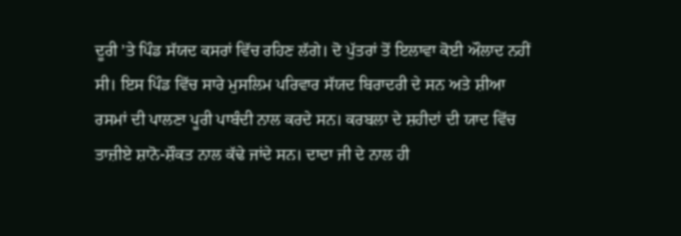ਦੂਰੀ ’ਤੇ ਪਿੰਡ ਸੱਯਦ ਕਸਰਾਂ ਵਿੱਚ ਰਹਿਣ ਲੱਗੇ। ਦੋ ਪੁੱਤਰਾਂ ਤੋਂ ਇਲਾਵਾ ਕੋਈ ਔਲਾਦ ਨਹੀਂ ਸੀ। ਇਸ ਪਿੰਡ ਵਿੱਚ ਸਾਰੇ ਮੁਸਲਿਮ ਪਰਿਵਾਰ ਸੱਯਦ ਬਿਰਾਦਰੀ ਦੇ ਸਨ ਅਤੇ ਸ਼ੀਆ ਰਸਮਾਂ ਦੀ ਪਾਲਣਾ ਪੂਰੀ ਪਾਬੰਦੀ ਨਾਲ ਕਰਦੇ ਸਨ। ਕਰਬਲਾ ਦੇ ਸ਼ਹੀਦਾਂ ਦੀ ਯਾਦ ਵਿੱਚ ਤਾਜ਼ੀਏ ਸ਼ਾਨੋ-ਸ਼ੌਕਤ ਨਾਲ ਕੱਢੇ ਜਾਂਦੇ ਸਨ। ਦਾਦਾ ਜੀ ਦੇ ਨਾਲ ਹੀ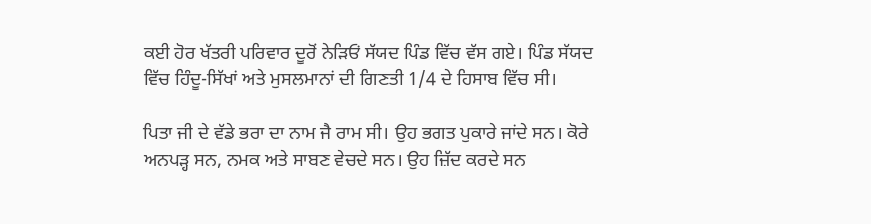ਕਈ ਹੋਰ ਖੱਤਰੀ ਪਰਿਵਾਰ ਦੂਰੋਂ ਨੇੜਿਓਂ ਸੱਯਦ ਪਿੰਡ ਵਿੱਚ ਵੱਸ ਗਏ। ਪਿੰਡ ਸੱਯਦ ਵਿੱਚ ਹਿੰਦੂ-ਸਿੱਖਾਂ ਅਤੇ ਮੁਸਲਮਾਨਾਂ ਦੀ ਗਿਣਤੀ 1/4 ਦੇ ਹਿਸਾਬ ਵਿੱਚ ਸੀ।

ਪਿਤਾ ਜੀ ਦੇ ਵੱਡੇ ਭਰਾ ਦਾ ਨਾਮ ਜੈ ਰਾਮ ਸੀ। ਉਹ ਭਗਤ ਪੁਕਾਰੇ ਜਾਂਦੇ ਸਨ। ਕੋਰੇ ਅਨਪੜ੍ਹ ਸਨ, ਨਮਕ ਅਤੇ ਸਾਬਣ ਵੇਚਦੇ ਸਨ। ਉਹ ਜ਼ਿੱਦ ਕਰਦੇ ਸਨ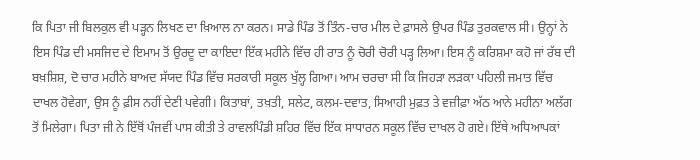ਕਿ ਪਿਤਾ ਜੀ ਬਿਲਕੁਲ ਵੀ ਪੜ੍ਹਨ ਲਿਖਣ ਦਾ ਖ਼ਿਆਲ ਨਾ ਕਰਨ। ਸਾਡੇ ਪਿੰਡ ਤੋਂ ਤਿੰਨ-ਚਾਰ ਮੀਲ ਦੇ ਫ਼ਾਸਲੇ ਉਪਰ ਪਿੰਡ ਤੁਰਕਵਾਲ ਸੀ। ਉਨ੍ਹਾਂ ਨੇ ਇਸ ਪਿੰਡ ਦੀ ਮਸਜਿਦ ਦੇ ਇਮਾਮ ਤੋਂ ਉਰਦੂ ਦਾ ਕਾਇਦਾ ਇੱਕ ਮਹੀਨੇ ਵਿੱਚ ਹੀ ਰਾਤ ਨੂੰ ਚੋਰੀ ਚੋਰੀ ਪੜ੍ਹ ਲਿਆ। ਇਸ ਨੂੰ ਕਰਿਸ਼ਮਾ ਕਹੋ ਜਾਂ ਰੱਬ ਦੀ ਬਖ਼ਸ਼ਿਸ਼, ਦੋ ਚਾਰ ਮਹੀਨੇ ਬਾਅਦ ਸੱਯਦ ਪਿੰਡ ਵਿੱਚ ਸਰਕਾਰੀ ਸਕੂਲ ਖੁੱਲ੍ਹ ਗਿਆ। ਆਮ ਚਰਚਾ ਸੀ ਕਿ ਜਿਹੜਾ ਲੜਕਾ ਪਹਿਲੀ ਜਮਾਤ ਵਿੱਚ ਦਾਖਲ ਹੋਵੇਗਾ, ਉਸ ਨੂੰ ਫ਼ੀਸ ਨਹੀਂ ਦੇਣੀ ਪਵੇਗੀ। ਕਿਤਾਬਾਂ, ਤਖ਼ਤੀ, ਸਲੇਟ, ਕਲਮ-ਦਵਾਤ, ਸਿਆਹੀ ਮੁਫ਼ਤ ਤੇ ਵਜ਼ੀਫ਼ਾ ਅੱਠ ਆਨੇ ਮਹੀਨਾ ਅਲੱਗ ਤੋਂ ਮਿਲੇਗਾ। ਪਿਤਾ ਜੀ ਨੇ ਇੱਥੋਂ ਪੰਜਵੀਂ ਪਾਸ ਕੀਤੀ ਤੇ ਰਾਵਲਪਿੰਡੀ ਸ਼ਹਿਰ ਵਿੱਚ ਇੱਕ ਸਾਧਾਰਨ ਸਕੂਲ ਵਿੱਚ ਦਾਖਲ ਹੋ ਗਏ। ਇੱਥੇ ਅਧਿਆਪਕਾਂ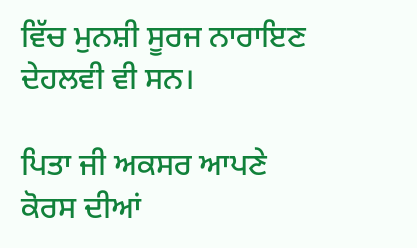ਵਿੱਚ ਮੁਨਸ਼ੀ ਸੂਰਜ ਨਾਰਾਇਣ ਦੇਹਲਵੀ ਵੀ ਸਨ।

ਪਿਤਾ ਜੀ ਅਕਸਰ ਆਪਣੇ ਕੋਰਸ ਦੀਆਂ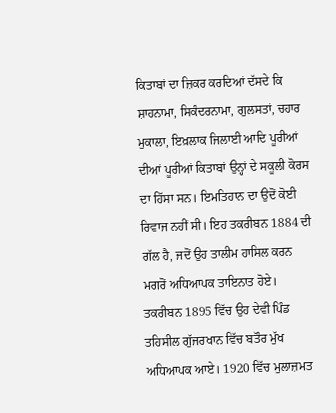ਕਿਤਾਬਾਂ ਦਾ ਜ਼ਿਕਰ ਕਰਦਿਆਂ ਦੱਸਦੇ ਕਿ ਸ਼ਾਹਨਾਮਾ, ਸਿਕੰਦਰਨਾਮਾ, ਗੁਲਸਤਾਂ, ਚਹਾਰ ਮੁਕਾਲਾ, ਇਖ਼ਲਾਕ ਜਿਲਾਈ ਆਦਿ ਪੂਰੀਆਂ ਦੀਆਂ ਪੂਰੀਆਂ ਕਿਤਾਬਾਂ ਉਨ੍ਹਾਂ ਦੇ ਸਕੂਲੀ ਕੋਰਸ ਦਾ ਹਿੱਸਾ ਸਨ। ਇਮਤਿਹਾਨ ਦਾ ਉਦੋਂ ਕੋਈ ਰਿਵਾਜ ਨਹੀਂ ਸੀ। ਇਹ ਤਕਰੀਬਨ 1884 ਦੀ ਗੱਲ ਹੈ, ਜਦੋਂ ਉਹ ਤਾਲੀਮ ਹਾਸਿਲ ਕਰਨ ਮਗਰੋਂ ਅਧਿਆਪਕ ਤਾਇਨਾਤ ਹੋਏ। ਤਕਰੀਬਨ 1895 ਵਿੱਚ ਉਹ ਦੇਵੀ ਪਿੰਡ ਤਹਿਸੀਲ ਗੁੱਜਰਖਾਨ ਵਿੱਚ ਬਤੌਰ ਮੁੱਖ ਅਧਿਆਪਕ ਆਏ। 1920 ਵਿੱਚ ਮੁਲਾਜ਼ਮਤ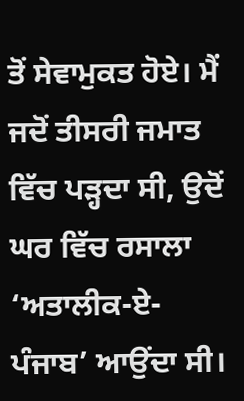ਤੋਂ ਸੇਵਾਮੁਕਤ ਹੋਏ। ਮੈਂ ਜਦੋਂ ਤੀਸਰੀ ਜਮਾਤ ਵਿੱਚ ਪੜ੍ਹਦਾ ਸੀ, ਉਦੋਂ ਘਰ ਵਿੱਚ ਰਸਾਲਾ ‘ਅਤਾਲੀਕ-ਏ-ਪੰਜਾਬ’ ਆਉਂਦਾ ਸੀ।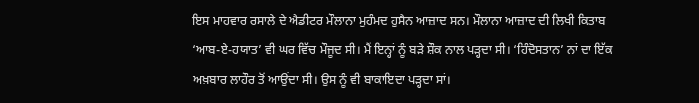ਇਸ ਮਾਹਵਾਰ ਰਸਾਲੇ ਦੇ ਐਡੀਟਰ ਮੌਲਾਨਾ ਮੁਹੰਮਦ ਹੁਸੈਨ ਆਜ਼ਾਦ ਸਨ। ਮੌਲਾਨਾ ਆਜ਼ਾਦ ਦੀ ਲਿਖੀ ਕਿਤਾਬ ‘ਆਬ-ਏ-ਹਯਾਤ’ ਵੀ ਘਰ ਵਿੱਚ ਮੌਜੂਦ ਸੀ। ਮੈਂ ਇਨ੍ਹਾਂ ਨੂੰ ਬੜੇ ਸ਼ੌਕ ਨਾਲ ਪੜ੍ਹਦਾ ਸੀ। ‘ਹਿੰਦੋਸਤਾਨ’ ਨਾਂ ਦਾ ਇੱਕ ਅਖ਼ਬਾਰ ਲਾਹੌਰ ਤੋਂ ਆਉਂਦਾ ਸੀ। ਉਸ ਨੂੰ ਵੀ ਬਾਕਾਇਦਾ ਪੜ੍ਹਦਾ ਸਾਂ।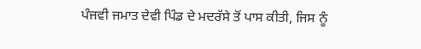ਪੰਜਵੀ ਜਮਾਤ ਦੇਵੀ ਪਿੰਡ ਦੇ ਮਦਰੱਸੇ ਤੋਂ ਪਾਸ ਕੀਤੀ, ਜਿਸ ਨੂੰ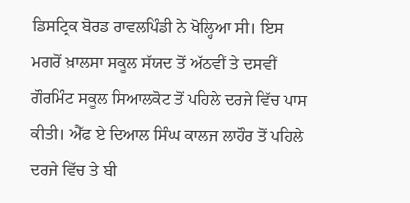ਡਿਸਟ੍ਰਿਕ ਬੋਰਡ ਰਾਵਲਪਿੰਡੀ ਨੇ ਖੋਲ੍ਹਿਆ ਸੀ। ਇਸ ਮਗਰੋਂ ਖ਼ਾਲਸਾ ਸਕੂਲ ਸੱਯਦ ਤੋਂ ਅੱਠਵੀਂ ਤੇ ਦਸਵੀਂ ਗੌਰਮਿੰਟ ਸਕੂਲ ਸਿਆਲਕੋਟ ਤੋਂ ਪਹਿਲੇ ਦਰਜੇ ਵਿੱਚ ਪਾਸ ਕੀਤੀ। ਐੱਫ ਏ ਦਿਆਲ ਸਿੰਘ ਕਾਲਜ ਲਾਹੌਰ ਤੋਂ ਪਹਿਲੇ ਦਰਜੇ ਵਿੱਚ ਤੇ ਬੀ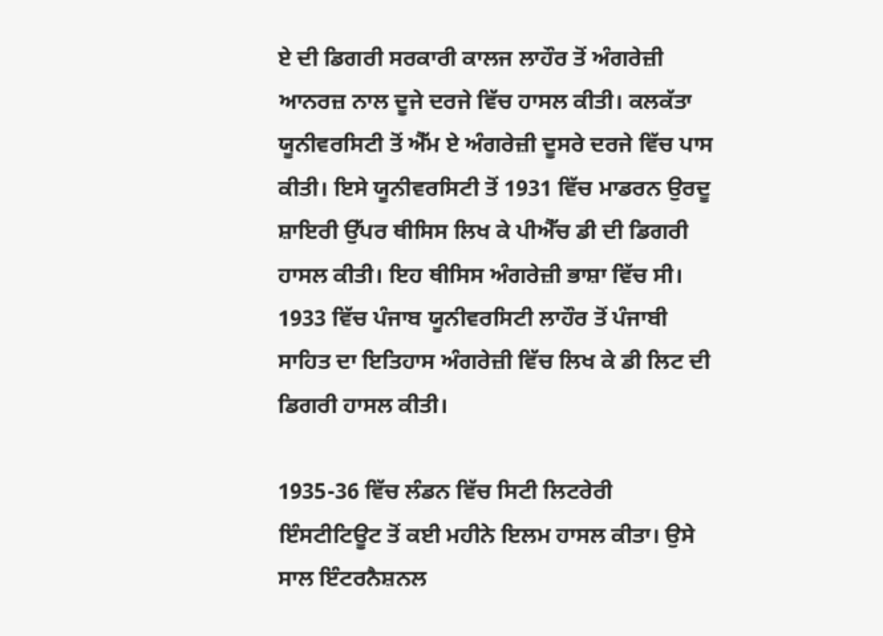ਏ ਦੀ ਡਿਗਰੀ ਸਰਕਾਰੀ ਕਾਲਜ ਲਾਹੌਰ ਤੋਂ ਅੰਗਰੇਜ਼ੀ ਆਨਰਜ਼ ਨਾਲ ਦੂਜੇ ਦਰਜੇ ਵਿੱਚ ਹਾਸਲ ਕੀਤੀ। ਕਲਕੱਤਾ ਯੂਨੀਵਰਸਿਟੀ ਤੋਂ ਐੱਮ ਏ ਅੰਗਰੇਜ਼ੀ ਦੂਸਰੇ ਦਰਜੇ ਵਿੱਚ ਪਾਸ ਕੀਤੀ। ਇਸੇ ਯੂਨੀਵਰਸਿਟੀ ਤੋਂ 1931 ਵਿੱਚ ਮਾਡਰਨ ਉਰਦੂ ਸ਼ਾਇਰੀ ਉੱਪਰ ਥੀਸਿਸ ਲਿਖ ਕੇ ਪੀਐੱਚ ਡੀ ਦੀ ਡਿਗਰੀ ਹਾਸਲ ਕੀਤੀ। ਇਹ ਥੀਸਿਸ ਅੰਗਰੇਜ਼ੀ ਭਾਸ਼ਾ ਵਿੱਚ ਸੀ। 1933 ਵਿੱਚ ਪੰਜਾਬ ਯੂਨੀਵਰਸਿਟੀ ਲਾਹੌਰ ਤੋਂ ਪੰਜਾਬੀ ਸਾਹਿਤ ਦਾ ਇਤਿਹਾਸ ਅੰਗਰੇਜ਼ੀ ਵਿੱਚ ਲਿਖ ਕੇ ਡੀ ਲਿਟ ਦੀ ਡਿਗਰੀ ਹਾਸਲ ਕੀਤੀ।

1935-36 ਵਿੱਚ ਲੰਡਨ ਵਿੱਚ ਸਿਟੀ ਲਿਟਰੇਰੀ ਇੰਸਟੀਟਿਊਟ ਤੋਂ ਕਈ ਮਹੀਨੇ ਇਲਮ ਹਾਸਲ ਕੀਤਾ। ਉਸੇ ਸਾਲ ਇੰਟਰਨੈਸ਼ਨਲ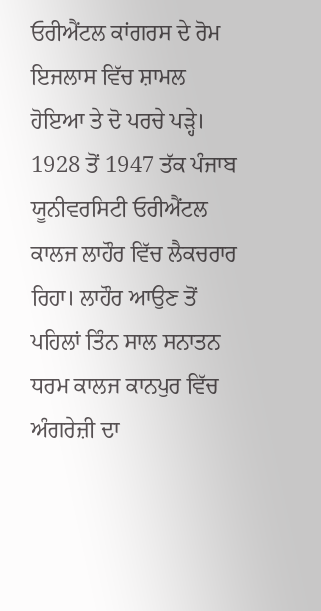ਓਰੀਐਂਟਲ ਕਾਂਗਰਸ ਦੇ ਰੋਮ ਇਜਲਾਸ ਵਿੱਚ ਸ਼ਾਮਲ ਹੋਇਆ ਤੇ ਦੋ ਪਰਚੇ ਪੜ੍ਹੇ। 1928 ਤੋਂ 1947 ਤੱਕ ਪੰਜਾਬ ਯੂਨੀਵਰਸਿਟੀ ਓਰੀਐਂਟਲ ਕਾਲਜ ਲਾਹੌਰ ਵਿੱਚ ਲੈਕਚਰਾਰ ਰਿਹਾ। ਲਾਹੌਰ ਆਉਣ ਤੋਂ ਪਹਿਲਾਂ ਤਿੰਨ ਸਾਲ ਸਨਾਤਨ ਧਰਮ ਕਾਲਜ ਕਾਨਪੁਰ ਵਿੱਚ ਅੰਗਰੇਜ਼ੀ ਦਾ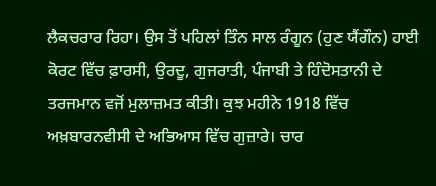ਲੈਕਚਰਾਰ ਰਿਹਾ। ਉਸ ਤੋਂ ਪਹਿਲਾਂ ਤਿੰਨ ਸਾਲ ਰੰਗੂਨ (ਹੁਣ ਯੈਂਗੌਨ) ਹਾਈ ਕੋਰਟ ਵਿੱਚ ਫ਼ਾਰਸੀ, ਉਰਦੂ, ਗੁਜਰਾਤੀ, ਪੰਜਾਬੀ ਤੇ ਹਿੰਦੋਸਤਾਨੀ ਦੇ ਤਰਜਮਾਨ ਵਜੋਂ ਮੁਲਾਜ਼ਮਤ ਕੀਤੀ। ਕੁਝ ਮਹੀਨੇ 1918 ਵਿੱਚ ਅਖ਼ਬਾਰਨਵੀਸੀ ਦੇ ਅਭਿਆਸ ਵਿੱਚ ਗੁਜ਼ਾਰੇ। ਚਾਰ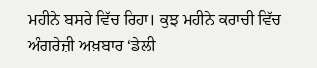ਮਹੀਨੇ ਬਸਰੇ ਵਿੱਚ ਰਿਹਾ। ਕੁਝ ਮਹੀਨੇ ਕਰਾਚੀ ਵਿੱਚ ਅੰਗਰੇਜ਼ੀ ਅਖ਼ਬਾਰ ‘ਡੇਲੀ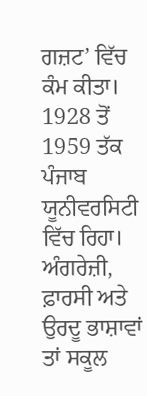ਗਜ਼ਟ’ ਵਿੱਚ ਕੰਮ ਕੀਤਾ। 1928 ਤੋਂ 1959 ਤੱਕ ਪੰਜਾਬ ਯੂਨੀਵਰਸਿਟੀ ਵਿੱਚ ਰਿਹਾ। ਅੰਗਰੇਜ਼ੀ, ਫ਼ਾਰਸੀ ਅਤੇ ਉਰਦੂ ਭਾਸ਼ਾਵਾਂ ਤਾਂ ਸਕੂਲ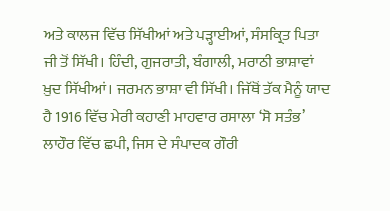ਅਤੇ ਕਾਲਜ ਵਿੱਚ ਸਿੱਖੀਆਂ ਅਤੇ ਪੜ੍ਹਾਈਆਂ, ਸੰਸਕ੍ਰਿਤ ਪਿਤਾ ਜੀ ਤੋਂ ਸਿੱਖੀ। ਹਿੰਦੀ, ਗੁਜਰਾਤੀ, ਬੰਗਾਲੀ, ਮਰਾਠੀ ਭਾਸ਼ਾਵਾਂ ਖ਼ੁਦ ਸਿੱਖੀਆਂ। ਜਰਮਨ ਭਾਸ਼ਾ ਵੀ ਸਿੱਖੀ। ਜਿੱਥੋਂ ਤੱਕ ਮੈਨੂੰ ਯਾਦ ਹੈ 1916 ਵਿੱਚ ਮੇਰੀ ਕਹਾਣੀ ਮਾਹਵਾਰ ਰਸਾਲਾ ‘ਸੋ ਸਤੰਭ’ ਲਾਹੌਰ ਵਿੱਚ ਛਪੀ, ਜਿਸ ਦੇ ਸੰਪਾਦਕ ਗੌਰੀ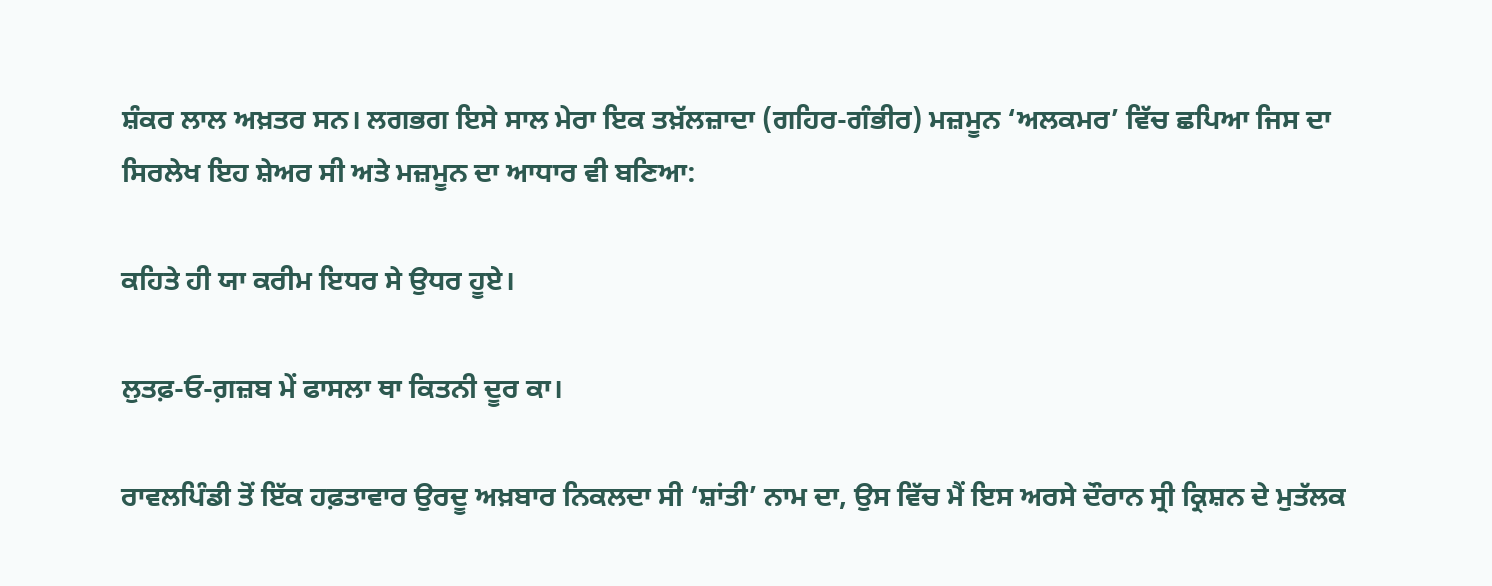ਸ਼ੰਕਰ ਲਾਲ ਅਖ਼ਤਰ ਸਨ। ਲਗਭਗ ਇਸੇ ਸਾਲ ਮੇਰਾ ਇਕ ਤਖ਼ੱਲਜ਼ਾਦਾ (ਗਹਿਰ-ਗੰਭੀਰ) ਮਜ਼ਮੂਨ ‘ਅਲਕਮਰ’ ਵਿੱਚ ਛਪਿਆ ਜਿਸ ਦਾ ਸਿਰਲੇਖ ਇਹ ਸ਼ੇਅਰ ਸੀ ਅਤੇ ਮਜ਼ਮੂਨ ਦਾ ਆਧਾਰ ਵੀ ਬਣਿਆ:

ਕਹਿਤੇ ਹੀ ਯਾ ਕਰੀਮ ਇਧਰ ਸੇ ਉਧਰ ਹੂਏ।

ਲੁਤਫ਼-ਓ-ਗ਼ਜ਼ਬ ਮੇਂ ਫਾਸਲਾ ਥਾ ਕਿਤਨੀ ਦੂਰ ਕਾ।

ਰਾਵਲਪਿੰਡੀ ਤੋਂ ਇੱਕ ਹਫ਼ਤਾਵਾਰ ਉਰਦੂ ਅਖ਼ਬਾਰ ਨਿਕਲਦਾ ਸੀ ‘ਸ਼ਾਂਤੀ’ ਨਾਮ ਦਾ, ਉਸ ਵਿੱਚ ਮੈਂ ਇਸ ਅਰਸੇ ਦੌਰਾਨ ਸ੍ਰੀ ਕ੍ਰਿਸ਼ਨ ਦੇ ਮੁਤੱਲਕ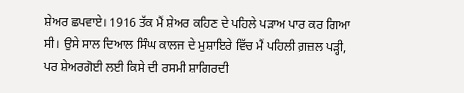ਸ਼ੇਅਰ ਛਪਵਾਏ। 1916 ਤੱਕ ਮੈਂ ਸ਼ੇਅਰ ਕਹਿਣ ਦੇ ਪਹਿਲੇ ਪੜਾਅ ਪਾਰ ਕਰ ਗਿਆ ਸੀ। ਉਸੇ ਸਾਲ ਦਿਆਲ ਸਿੰਘ ਕਾਲਜ ਦੇ ਮੁਸ਼ਾਇਰੇ ਵਿੱਚ ਮੈਂ ਪਹਿਲੀ ਗ਼ਜ਼ਲ ਪੜ੍ਹੀ, ਪਰ ਸ਼ੇਅਰਗੋਈ ਲਈ ਕਿਸੇ ਦੀ ਰਸਮੀ ਸ਼ਾਗਿਰਦੀ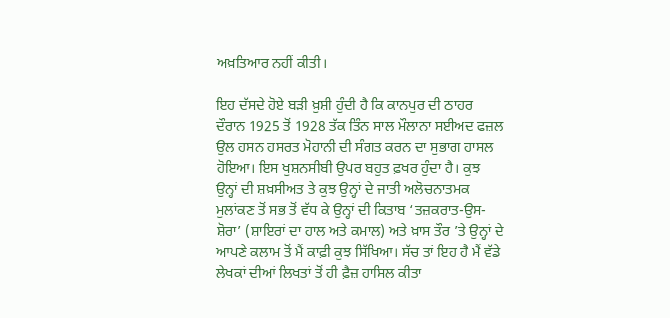ਅਖ਼ਤਿਆਰ ਨਹੀਂ ਕੀਤੀ।

ਇਹ ਦੱਸਦੇ ਹੋਏ ਬੜੀ ਖ਼ੁਸ਼ੀ ਹੁੰਦੀ ਹੈ ਕਿ ਕਾਨਪੁਰ ਦੀ ਠਾਹਰ ਦੌਰਾਨ 1925 ਤੋਂ 1928 ਤੱਕ ਤਿੰਨ ਸਾਲ ਮੌਲਾਨਾ ਸਈਅਦ ਫਜ਼ਲ ਉਲ ਹਸਨ ਹਸਰਤ ਮੋਹਾਨੀ ਦੀ ਸੰਗਤ ਕਰਨ ਦਾ ਸੁਭਾਗ ਹਾਸਲ ਹੋਇਆ। ਇਸ ਖੁਸ਼ਨਸੀਬੀ ਉਪਰ ਬਹੁਤ ਫ਼ਖਰ ਹੁੰਦਾ ਹੈ। ਕੁਝ ਉਨ੍ਹਾਂ ਦੀ ਸ਼ਖ਼ਸੀਅਤ ਤੇ ਕੁਝ ਉਨ੍ਹਾਂ ਦੇ ਜਾਤੀ ਅਲੋਚਨਾਤਮਕ ਮੁਲਾਂਕਣ ਤੋਂ ਸਭ ਤੋਂ ਵੱਧ ਕੇ ਉਨ੍ਹਾਂ ਦੀ ਕਿਤਾਬ ‘ਤਜ਼ਕਰਾਤ-ਉਸ-ਸ਼ੋਰਾ’ (ਸ਼ਾਇਰਾਂ ਦਾ ਹਾਲ ਅਤੇ ਕਮਾਲ) ਅਤੇ ਖ਼ਾਸ ਤੌਰ ’ਤੇ ਉਨ੍ਹਾਂ ਦੇ ਆਪਣੇ ਕਲਾਮ ਤੋਂ ਮੈਂ ਕਾਫ਼ੀ ਕੁਝ ਸਿੱਖਿਆ। ਸੱਚ ਤਾਂ ਇਹ ਹੈ ਮੈਂ ਵੱਡੇ ਲੇਖਕਾਂ ਦੀਆਂ ਲਿਖਤਾਂ ਤੋਂ ਹੀ ਫ਼ੈਜ਼ ਹਾਸਿਲ ਕੀਤਾ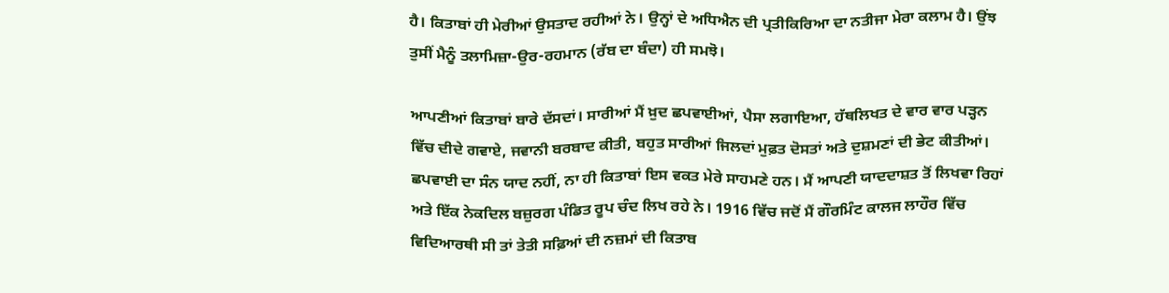ਹੈ। ਕਿਤਾਬਾਂ ਹੀ ਮੇਰੀਆਂ ਉਸਤਾਦ ਰਹੀਆਂ ਨੇ। ਉਨ੍ਹਾਂ ਦੇ ਅਧਿਐਨ ਦੀ ਪ੍ਰਤੀਕਿਰਿਆ ਦਾ ਨਤੀਜਾ ਮੇਰਾ ਕਲਾਮ ਹੈ। ਉਂਝ ਤੁਸੀਂ ਮੈਨੂੰ ਤਲਾਮਿਜ਼ਾ-ਉਰ-ਰਹਮਾਨ (ਰੱਬ ਦਾ ਬੰਦਾ) ਹੀ ਸਮਝੋ।

ਆਪਣੀਆਂ ਕਿਤਾਬਾਂ ਬਾਰੇ ਦੱਸਦਾਂ। ਸਾਰੀਆਂ ਮੈਂ ਖ਼ੁਦ ਛਪਵਾਈਆਂ, ਪੈਸਾ ਲਗਾਇਆ, ਹੱਥਲਿਖਤ ਦੇ ਵਾਰ ਵਾਰ ਪੜ੍ਹਨ ਵਿੱਚ ਦੀਦੇ ਗਵਾਏ, ਜਵਾਨੀ ਬਰਬਾਦ ਕੀਤੀ, ਬਹੁਤ ਸਾਰੀਆਂ ਜਿਲਦਾਂ ਮੁਫ਼ਤ ਦੋਸਤਾਂ ਅਤੇ ਦੁਸ਼ਮਣਾਂ ਦੀ ਭੇਟ ਕੀਤੀਆਂ। ਛਪਵਾਈ ਦਾ ਸੰਨ ਯਾਦ ਨਹੀਂ, ਨਾ ਹੀ ਕਿਤਾਬਾਂ ਇਸ ਵਕਤ ਮੇਰੇ ਸਾਹਮਣੇ ਹਨ। ਮੈਂ ਆਪਣੀ ਯਾਦਦਾਸ਼ਤ ਤੋਂ ਲਿਖਵਾ ਰਿਹਾਂ ਅਤੇ ਇੱਕ ਨੇਕਦਿਲ ਬਜ਼ੁਰਗ ਪੰਡਿਤ ਰੂਪ ਚੰਦ ਲਿਖ ਰਹੇ ਨੇ। 1916 ਵਿੱਚ ਜਦੋਂ ਮੈਂ ਗੌਰਮਿੰਟ ਕਾਲਜ ਲਾਹੌਰ ਵਿੱਚ ਵਿਦਿਆਰਥੀ ਸੀ ਤਾਂ ਤੇਤੀ ਸਫ਼ਿਆਂ ਦੀ ਨਜ਼ਮਾਂ ਦੀ ਕਿਤਾਬ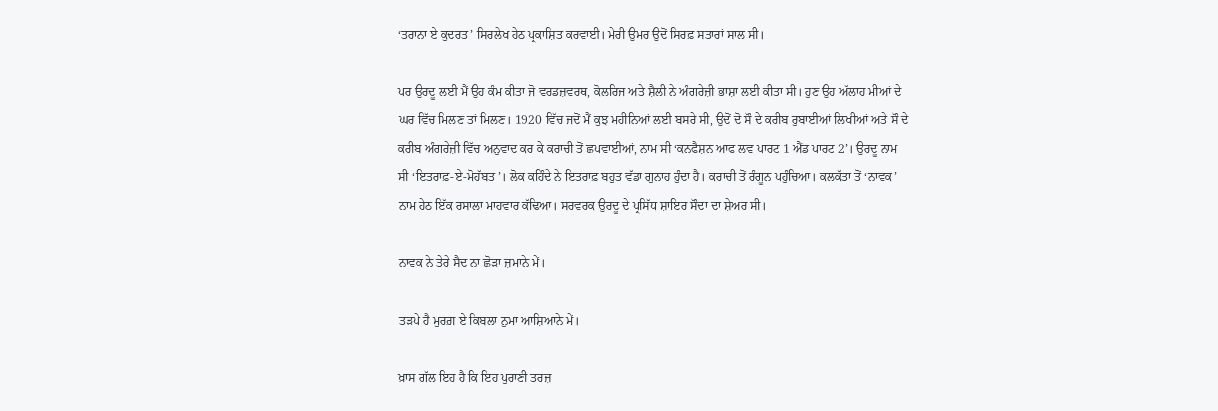‘ਤਰਾਨਾ ਏ ਕੁਦਰਤ’ ਸਿਰਲੇਖ ਹੇਠ ਪ੍ਰਕਾਸ਼ਿਤ ਕਰਵਾਈ। ਮੇਰੀ ਉਮਰ ਉਦੋਂ ਸਿਰਫ਼ ਸਤਾਰਾਂ ਸਾਲ ਸੀ।

ਪਰ ਉਰਦੂ ਲਈ ਮੈਂ ਉਹ ਕੰਮ ਕੀਤਾ ਜੋ ਵਰਡਜ਼ਵਰਥ, ਕੋਲਰਿਜ ਅਤੇ ਸ਼ੈਲੀ ਨੇ ਅੰਗਰੇਜ਼ੀ ਭਾਸ਼ਾ ਲਈ ਕੀਤਾ ਸੀ। ਹੁਣ ਉਹ ਅੱਲਾਹ ਮੀਆਂ ਦੇ ਘਰ ਵਿੱਚ ਮਿਲਣ ਤਾਂ ਮਿਲਣ। 1920 ਵਿੱਚ ਜਦੋਂ ਮੈਂ ਕੁਝ ਮਹੀਨਿਆਂ ਲਈ ਬਸਰੇ ਸੀ, ਉਦੋਂ ਦੋ ਸੌ ਦੇ ਕਰੀਬ ਰੁਬਾਈਆਂ ਲਿਖੀਆਂ ਅਤੇ ਸੌ ਦੇ ਕਰੀਬ ਅੰਗਰੇਜ਼ੀ ਵਿੱਚ ਅਨੁਵਾਦ ਕਰ ਕੇ ਕਰਾਚੀ ਤੋਂ ਛਪਵਾਈਆਂ, ਨਾਮ ਸੀ ‘ਕਨਫੈਸ਼ਨ ਆਫ ਲਵ ਪਾਰਟ 1 ਐਂਡ ਪਾਰਟ 2’। ਉਰਦੂ ਨਾਮ ਸੀ ‘ਇਤਰਾਫ਼-ਏ-ਮੋਹੱਬਤ’। ਲੋਕ ਕਹਿੰਦੇ ਨੇ ਇਤਰਾਫ਼ ਬਹੁਤ ਵੱਡਾ ਗੁਨਾਹ ਹੁੰਦਾ ਹੈ। ਕਰਾਚੀ ਤੋਂ ਰੰਗੂਨ ਪਹੁੰਚਿਆ। ਕਲਕੱਤਾ ਤੋਂ ‘ਨਾਵਕ’ ਨਾਮ ਹੇਠ ਇੱਕ ਰਸਾਲਾ ਮਾਹਵਾਰ ਕੱਢਿਆ। ਸਰਵਰਕ ਉਰਦੂ ਦੇ ਪ੍ਰਸਿੱਧ ਸ਼ਾਇਰ ਸੌਦਾ ਦਾ ਸ਼ੇਅਰ ਸੀ।

ਨਾਵਕ ਨੇ ਤੇਰੇ ਸੈਦ ਨਾ ਛੋੜਾ ਜ਼ਮਾਨੇ ਮੇਂ।

ਤੜਪੇ ਹੈ ਮੁਰਗ਼ ਏ ਕਿਬਲਾ ਨੁਮਾ ਆਸ਼ਿਆਨੇ ਮੇਂ।

ਖ਼ਾਸ ਗੱਲ ਇਹ ਹੈ ਕਿ ਇਹ ਪੁਰਾਣੀ ਤਰਜ਼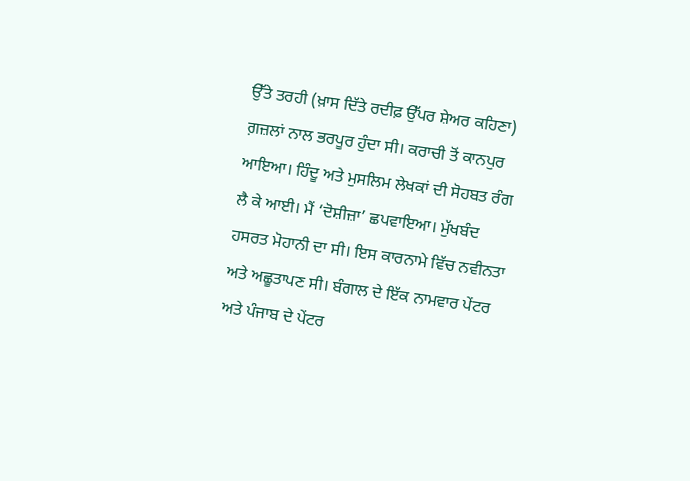ਉੱਤੇ ਤਰਹੀ (ਖ਼ਾਸ ਦਿੱਤੇ ਰਦੀਫ਼ ਉੱਪਰ ਸ਼ੇਅਰ ਕਹਿਣਾ) ਗ਼ਜ਼ਲਾਂ ਨਾਲ ਭਰਪੂਰ ਹੁੰਦਾ ਸੀ। ਕਰਾਚੀ ਤੋਂ ਕਾਨਪੁਰ ਆਇਆ। ਹਿੰਦੂ ਅਤੇ ਮੁਸਲਿਮ ਲੇਖਕਾਂ ਦੀ ਸੋਹਬਤ ਰੰਗ ਲੈ ਕੇ ਆਈ। ਮੈਂ ‘ਦੋਸ਼ੀਜ਼ਾ’ ਛਪਵਾਇਆ। ਮੁੱਖਬੰਦ ਹਸਰਤ ਮੋਹਾਨੀ ਦਾ ਸੀ। ਇਸ ਕਾਰਨਾਮੇ ਵਿੱਚ ਨਵੀਨਤਾ ਅਤੇ ਅਛੂਤਾਪਣ ਸੀ। ਬੰਗਾਲ ਦੇ ਇੱਕ ਨਾਮਵਾਰ ਪੇਂਟਰ ਅਤੇ ਪੰਜਾਬ ਦੇ ਪੇਂਟਰ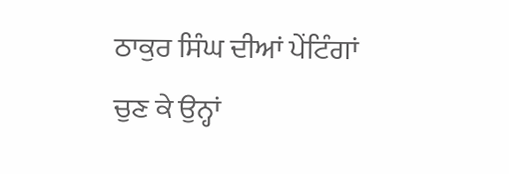ਠਾਕੁਰ ਸਿੰਘ ਦੀਆਂ ਪੇਂਟਿੰਗਾਂ ਚੁਣ ਕੇ ਉਨ੍ਹਾਂ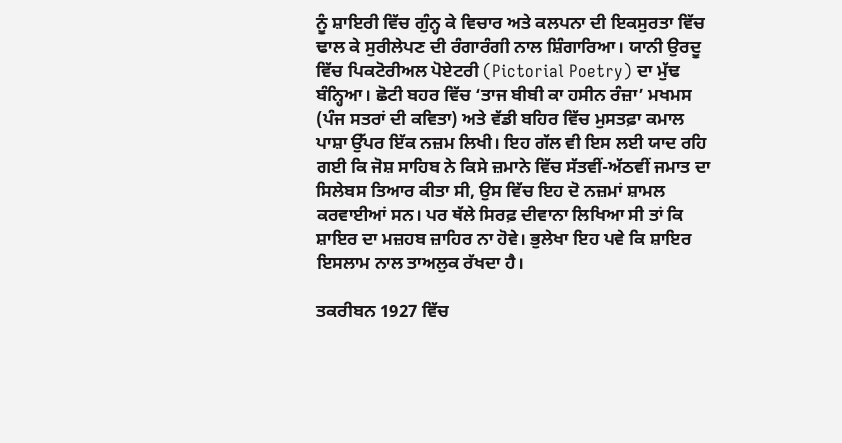ਨੂੰ ਸ਼ਾਇਰੀ ਵਿੱਚ ਗੁੰਨ੍ਹ ਕੇ ਵਿਚਾਰ ਅਤੇ ਕਲਪਨਾ ਦੀ ਇਕਸੁਰਤਾ ਵਿੱਚ ਢਾਲ ਕੇ ਸੁਰੀਲੇਪਣ ਦੀ ਰੰਗਾਰੰਗੀ ਨਾਲ ਸ਼ਿੰਗਾਰਿਆ। ਯਾਨੀ ਉਰਦੂ ਵਿੱਚ ਪਿਕਟੋਰੀਅਲ ਪੋਏਟਰੀ (Pictorial Poetry) ਦਾ ਮੁੱਢ ਬੰਨ੍ਹਿਆ। ਛੋਟੀ ਬਹਰ ਵਿੱਚ ‘ਤਾਜ ਬੀਬੀ ਕਾ ਹਸੀਨ ਰੰਜ਼ਾ’ ਮਖਮਸ (ਪੰਜ ਸਤਰਾਂ ਦੀ ਕਵਿਤਾ) ਅਤੇ ਵੱਡੀ ਬਹਿਰ ਵਿੱਚ ਮੁਸਤਫ਼ਾ ਕਮਾਲ ਪਾਸ਼ਾ ਉੱਪਰ ਇੱਕ ਨਜ਼ਮ ਲਿਖੀ। ਇਹ ਗੱਲ ਵੀ ਇਸ ਲਈ ਯਾਦ ਰਹਿ ਗਈ ਕਿ ਜੋਸ਼ ਸਾਹਿਬ ਨੇ ਕਿਸੇ ਜ਼ਮਾਨੇ ਵਿੱਚ ਸੱਤਵੀਂ-ਅੱਠਵੀਂ ਜਮਾਤ ਦਾ ਸਿਲੇਬਸ ਤਿਆਰ ਕੀਤਾ ਸੀ, ਉਸ ਵਿੱਚ ਇਹ ਦੋ ਨਜ਼ਮਾਂ ਸ਼ਾਮਲ ਕਰਵਾਈਆਂ ਸਨ। ਪਰ ਥੱਲੇ ਸਿਰਫ਼ ਦੀਵਾਨਾ ਲਿਖਿਆ ਸੀ ਤਾਂ ਕਿ ਸ਼ਾਇਰ ਦਾ ਮਜ਼ਹਬ ਜ਼ਾਹਿਰ ਨਾ ਹੋਵੇ। ਭੁਲੇਖਾ ਇਹ ਪਵੇ ਕਿ ਸ਼ਾਇਰ ਇਸਲਾਮ ਨਾਲ ਤਾਅਲੁਕ ਰੱਖਦਾ ਹੈ।

ਤਕਰੀਬਨ 1927 ਵਿੱਚ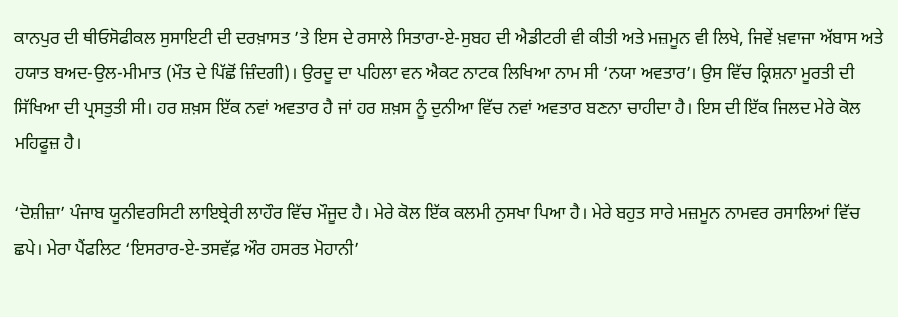ਕਾਨਪੁਰ ਦੀ ਥੀਓਸੋਫੀਕਲ ਸੁਸਾਇਟੀ ਦੀ ਦਰਖ਼ਾਸਤ ’ਤੇ ਇਸ ਦੇ ਰਸਾਲੇ ਸਿਤਾਰਾ-ਏ-ਸੁਬਹ ਦੀ ਐਡੀਟਰੀ ਵੀ ਕੀਤੀ ਅਤੇ ਮਜ਼ਮੂਨ ਵੀ ਲਿਖੇ, ਜਿਵੇਂ ਖ਼ਵਾਜਾ ਅੱਬਾਸ ਅਤੇ ਹਯਾਤ ਬਅਦ-ਉਲ-ਮੀਮਾਤ (ਮੌਤ ਦੇ ਪਿੱਛੋਂ ਜ਼ਿੰਦਗੀ)। ਉਰਦੂ ਦਾ ਪਹਿਲਾ ਵਨ ਐਕਟ ਨਾਟਕ ਲਿਖਿਆ ਨਾਮ ਸੀ ‘ਨਯਾ ਅਵਤਾਰ’। ਉਸ ਵਿੱਚ ਕ੍ਰਿਸ਼ਨਾ ਮੂਰਤੀ ਦੀ ਸਿੱਖਿਆ ਦੀ ਪ੍ਰਸਤੁਤੀ ਸੀ। ਹਰ ਸ਼ਖ਼ਸ ਇੱਕ ਨਵਾਂ ਅਵਤਾਰ ਹੈ ਜਾਂ ਹਰ ਸ਼ਖ਼ਸ ਨੂੰ ਦੁਨੀਆ ਵਿੱਚ ਨਵਾਂ ਅਵਤਾਰ ਬਣਨਾ ਚਾਹੀਦਾ ਹੈ। ਇਸ ਦੀ ਇੱਕ ਜਿਲਦ ਮੇਰੇ ਕੋਲ ਮਹਿਫੂਜ਼ ਹੈ।

‘ਦੋਸ਼ੀਜ਼ਾ’ ਪੰਜਾਬ ਯੂਨੀਵਰਸਿਟੀ ਲਾਇਬ੍ਰੇਰੀ ਲਾਹੌਰ ਵਿੱਚ ਮੌਜੂਦ ਹੈ। ਮੇਰੇ ਕੋਲ ਇੱਕ ਕਲਮੀ ਨੁਸਖਾ ਪਿਆ ਹੈ। ਮੇਰੇ ਬਹੁਤ ਸਾਰੇ ਮਜ਼ਮੂਨ ਨਾਮਵਰ ਰਸਾਲਿਆਂ ਵਿੱਚ ਛਪੇ। ਮੇਰਾ ਪੈਂਫਲਿਟ ‘ਇਸਰਾਰ-ਏ-ਤਸਵੱਫ਼ ਔਰ ਹਸਰਤ ਮੋਹਾਨੀ’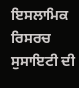ਇਸਲਾਮਿਕ ਰਿਸਰਚ ਸੁਸਾਇਟੀ ਦੀ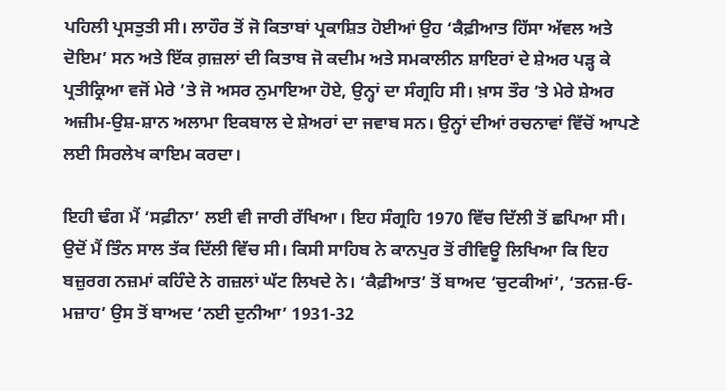ਪਹਿਲੀ ਪ੍ਰਸਤੁਤੀ ਸੀ। ਲਾਹੌਰ ਤੋਂ ਜੋ ਕਿਤਾਬਾਂ ਪ੍ਰਕਾਸ਼ਿਤ ਹੋਈਆਂ ਉਹ ‘ਕੈਫ਼ੀਆਤ ਹਿੱਸਾ ਅੱਵਲ ਅਤੇ ਦੋਇਮ’ ਸਨ ਅਤੇ ਇੱਕ ਗ਼ਜ਼ਲਾਂ ਦੀ ਕਿਤਾਬ ਜੋ ਕਦੀਮ ਅਤੇ ਸਮਕਾਲੀਨ ਸ਼ਾਇਰਾਂ ਦੇ ਸ਼ੇਅਰ ਪੜ੍ਹ ਕੇ ਪ੍ਰਤੀਕ੍ਰਿਆ ਵਜੋਂ ਮੇਰੇ ’ਤੇ ਜੋ ਅਸਰ ਨੁਮਾਇਆ ਹੋਏ, ਉਨ੍ਹਾਂ ਦਾ ਸੰਗ੍ਰਹਿ ਸੀ। ਖ਼ਾਸ ਤੌਰ ’ਤੇ ਮੇਰੇ ਸ਼ੇਅਰ ਅਜ਼ੀਮ-ਉਸ਼-ਸ਼ਾਨ ਅਲਾਮਾ ਇਕਬਾਲ ਦੇ ਸ਼ੇਅਰਾਂ ਦਾ ਜਵਾਬ ਸਨ। ਉਨ੍ਹਾਂ ਦੀਆਂ ਰਚਨਾਵਾਂ ਵਿੱਚੋਂ ਆਪਣੇ ਲਈ ਸਿਰਲੇਖ ਕਾਇਮ ਕਰਦਾ।

ਇਹੀ ਢੰਗ ਮੈਂ ‘ਸਫ਼ੀਨਾ’ ਲਈ ਵੀ ਜਾਰੀ ਰੱਖਿਆ। ਇਹ ਸੰਗ੍ਰਹਿ 1970 ਵਿੱਚ ਦਿੱਲੀ ਤੋਂ ਛਪਿਆ ਸੀ। ਉਦੋਂ ਮੈਂ ਤਿੰਨ ਸਾਲ ਤੱਕ ਦਿੱਲੀ ਵਿੱਚ ਸੀ। ਕਿਸੀ ਸਾਹਿਬ ਨੇ ਕਾਨਪੁਰ ਤੋਂ ਰੀਵਿਊ ਲਿਖਿਆ ਕਿ ਇਹ ਬਜ਼ੁਰਗ ਨਜ਼ਮਾਂ ਕਹਿੰਦੇ ਨੇ ਗਜ਼ਲਾਂ ਘੱਟ ਲਿਖਦੇ ਨੇ। ‘ਕੈਫ਼ੀਆਤ’ ਤੋਂ ਬਾਅਦ ‘ਚੁਟਕੀਆਂ’, ‘ਤਨਜ਼-ਓ-ਮਜ਼ਾਹ’ ਉਸ ਤੋਂ ਬਾਅਦ ‘ਨਈ ਦੁਨੀਆ’ 1931-32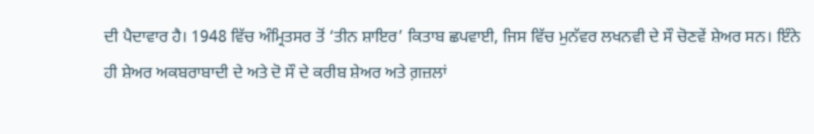ਦੀ ਪੈਦਾਵਾਰ ਹੈ। 1948 ਵਿੱਚ ਅੰਮ੍ਰਿਤਸਰ ਤੋਂ ‘ਤੀਨ ਸ਼ਾਇਰ’ ਕਿਤਾਬ ਛਪਵਾਈ, ਜਿਸ ਵਿੱਚ ਮੁਨੱਵਰ ਲਖਨਵੀ ਦੇ ਸੌ ਚੋਣਵੇਂ ਸ਼ੇਅਰ ਸਨ। ਇੰਨੇ ਹੀ ਸ਼ੇਅਰ ਅਕਬਰਾਬਾਦੀ ਦੇ ਅਤੇ ਦੋ ਸੌ ਦੇ ਕਰੀਬ ਸ਼ੇਅਰ ਅਤੇ ਗ਼ਜ਼ਲਾਂ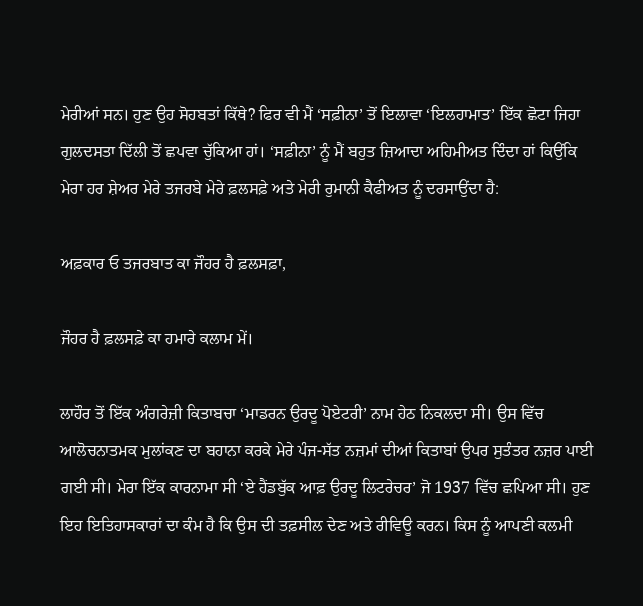ਮੇਰੀਆਂ ਸਨ। ਹੁਣ ਉਹ ਸੋਹਬਤਾਂ ਕਿੱਥੇ? ਫਿਰ ਵੀ ਮੈਂ ‘ਸਫ਼ੀਨਾ’ ਤੋਂ ਇਲਾਵਾ ‘ਇਲਹਾਮਾਤ’ ਇੱਕ ਛੋਟਾ ਜਿਹਾ ਗੁਲਦਸਤਾ ਦਿੱਲੀ ਤੋਂ ਛਪਵਾ ਚੁੱਕਿਆ ਹਾਂ। ‘ਸਫ਼ੀਨਾ’ ਨੂੰ ਮੈਂ ਬਹੁਤ ਜ਼ਿਆਦਾ ਅਹਿਮੀਅਤ ਦਿੰਦਾ ਹਾਂ ਕਿਉਂਕਿ ਮੇਰਾ ਹਰ ਸ਼ੇਅਰ ਮੇਰੇ ਤਜਰਬੇ ਮੇਰੇ ਫ਼ਲਸਫ਼ੇ ਅਤੇ ਮੇਰੀ ਰੁਮਾਨੀ ਕੈਫੀਅਤ ਨੂੰ ਦਰਸਾਉਂਦਾ ਹੈ:

ਅਫ਼ਕਾਰ ਓ ਤਜਰਬਾਤ ਕਾ ਜੌਹਰ ਹੈ ਫ਼ਲਸਫ਼ਾ,

ਜੌਹਰ ਹੈ ਫ਼ਲਸਫ਼ੇ ਕਾ ਹਮਾਰੇ ਕਲਾਮ ਮੇਂ।

ਲਾਹੌਰ ਤੋਂ ਇੱਕ ਅੰਗਰੇਜ਼ੀ ਕਿਤਾਬਚਾ ‘ਮਾਡਰਨ ਉਰਦੂ ਪੋਏਟਰੀ’ ਨਾਮ ਹੇਠ ਨਿਕਲਦਾ ਸੀ। ਉਸ ਵਿੱਚ ਆਲੋਚਨਾਤਮਕ ਮੁਲਾਂਕਣ ਦਾ ਬਹਾਨਾ ਕਰਕੇ ਮੇਰੇ ਪੰਜ-ਸੱਤ ਨਜ਼ਮਾਂ ਦੀਆਂ ਕਿਤਾਬਾਂ ਉਪਰ ਸੁਤੰਤਰ ਨਜ਼ਰ ਪਾਈ ਗਈ ਸੀ। ਮੇਰਾ ਇੱਕ ਕਾਰਨਾਮਾ ਸੀ ‘ਏ ਹੈਂਡਬੁੱਕ ਆਫ਼ ਉਰਦੂ ਲਿਟਰੇਚਰ’ ਜੋ 1937 ਵਿੱਚ ਛਪਿਆ ਸੀ। ਹੁਣ ਇਹ ਇਤਿਹਾਸਕਾਰਾਂ ਦਾ ਕੰਮ ਹੈ ਕਿ ਉਸ ਦੀ ਤਫ਼ਸੀਲ ਦੇਣ ਅਤੇ ਰੀਵਿਊ ਕਰਨ। ਕਿਸ ਨੂੰ ਆਪਣੀ ਕਲਮੀ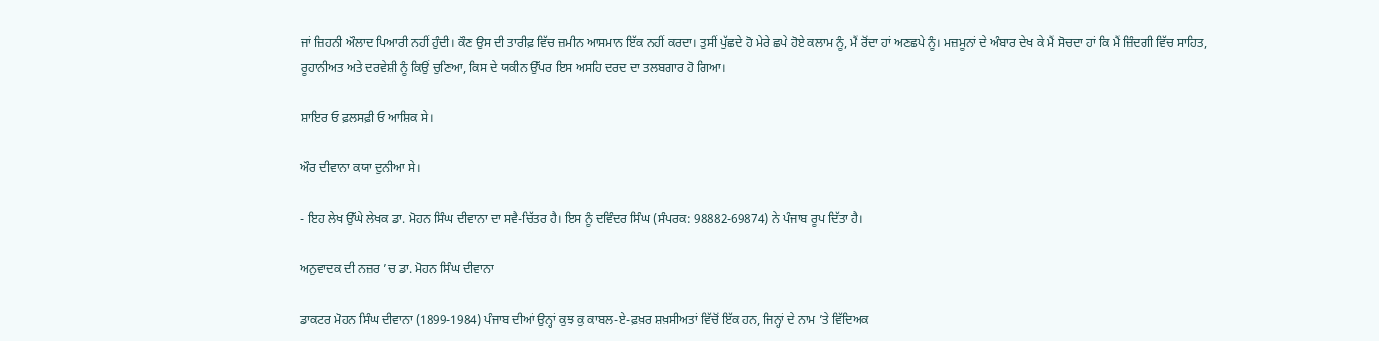ਜਾਂ ਜ਼ਿਹਨੀ ਔਲਾਦ ਪਿਆਰੀ ਨਹੀਂ ਹੁੰਦੀ। ਕੌਣ ਉਸ ਦੀ ਤਾਰੀਫ਼ ਵਿੱਚ ਜ਼ਮੀਨ ਆਸਮਾਨ ਇੱਕ ਨਹੀਂ ਕਰਦਾ। ਤੁਸੀਂ ਪੁੱਛਦੇ ਹੋ ਮੇਰੇ ਛਪੇ ਹੋਏ ਕਲਾਮ ਨੂੰ, ਮੈਂ ਰੋਂਦਾ ਹਾਂ ਅਣਛਪੇ ਨੂੰ। ਮਜ਼ਮੂਨਾਂ ਦੇ ਅੰਬਾਰ ਦੇਖ ਕੇ ਮੈਂ ਸੋਚਦਾ ਹਾਂ ਕਿ ਮੈਂ ਜ਼ਿੰਦਗੀ ਵਿੱਚ ਸਾਹਿਤ, ਰੂਹਾਨੀਅਤ ਅਤੇ ਦਰਵੇਸ਼ੀ ਨੂੰ ਕਿਉਂ ਚੁਣਿਆ, ਕਿਸ ਦੇ ਯਕੀਨ ਉੱਪਰ ਇਸ ਅਸਹਿ ਦਰਦ ਦਾ ਤਲਬਗਾਰ ਹੋ ਗਿਆ।

ਸ਼ਾਇਰ ਓ ਫ਼ਲਸਫ਼ੀ ਓ ਆਸ਼ਿਕ ਸੇ।

ਔਰ ਦੀਵਾਨਾ ਕਯਾ ਦੁਨੀਆ ਸੇ।

- ਇਹ ਲੇਖ ਉੱਘੇ ਲੇਖਕ ਡਾ. ਮੋਹਨ ਸਿੰਘ ਦੀਵਾਨਾ ਦਾ ਸਵੈ-ਚਿੱਤਰ ਹੈ। ਇਸ ਨੂੰ ਦਵਿੰਦਰ ਸਿੰਘ (ਸੰਪਰਕ: 98882-69874) ਨੇ ਪੰਜਾਬ ਰੂਪ ਦਿੱਤਾ ਹੈ।

ਅਨੁਵਾਦਕ ਦੀ ਨਜ਼ਰ ’ਚ ਡਾ. ਮੋਹਨ ਸਿੰਘ ਦੀਵਾਨਾ

ਡਾਕਟਰ ਮੋਹਨ ਸਿੰਘ ਦੀਵਾਨਾ (1899-1984) ਪੰਜਾਬ ਦੀਆਂ ਉਨ੍ਹਾਂ ਕੁਝ ਕੁ ਕਾਬਲ-ਏ-ਫ਼ਖ਼ਰ ਸ਼ਖ਼ਸੀਅਤਾਂ ਵਿੱਚੋਂ ਇੱਕ ਹਨ, ਜਿਨ੍ਹਾਂ ਦੇ ਨਾਮ ’ਤੇ ਵਿੱਦਿਅਕ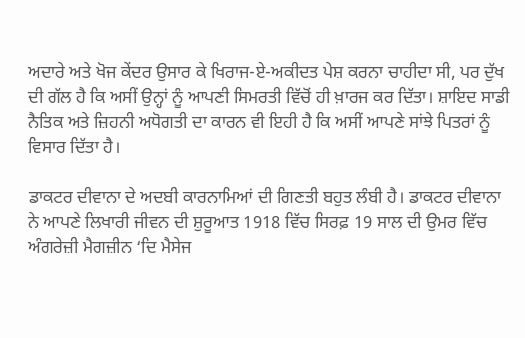ਅਦਾਰੇ ਅਤੇ ਖੋਜ ਕੇਂਦਰ ਉਸਾਰ ਕੇ ਖਿਰਾਜ-ਏ-ਅਕੀਦਤ ਪੇਸ਼ ਕਰਨਾ ਚਾਹੀਦਾ ਸੀ, ਪਰ ਦੁੱਖ ਦੀ ਗੱਲ ਹੈ ਕਿ ਅਸੀਂ ਉਨ੍ਹਾਂ ਨੂੰ ਆਪਣੀ ਸਿਮਰਤੀ ਵਿੱਚੋਂ ਹੀ ਖ਼ਾਰਜ ਕਰ ਦਿੱਤਾ। ਸ਼ਾਇਦ ਸਾਡੀ ਨੈਤਿਕ ਅਤੇ ਜ਼ਿਹਨੀ ਅਧੋਗਤੀ ਦਾ ਕਾਰਨ ਵੀ ਇਹੀ ਹੈ ਕਿ ਅਸੀਂ ਆਪਣੇ ਸਾਂਝੇ ਪਿਤਰਾਂ ਨੂੰ ਵਿਸਾਰ ਦਿੱਤਾ ਹੈ।

ਡਾਕਟਰ ਦੀਵਾਨਾ ਦੇ ਅਦਬੀ ਕਾਰਨਾਮਿਆਂ ਦੀ ਗਿਣਤੀ ਬਹੁਤ ਲੰਬੀ ਹੈ। ਡਾਕਟਰ ਦੀਵਾਨਾ ਨੇ ਆਪਣੇ ਲਿਖਾਰੀ ਜੀਵਨ ਦੀ ਸ਼ੁਰੂਆਤ 1918 ਵਿੱਚ ਸਿਰਫ਼ 19 ਸਾਲ ਦੀ ਉਮਰ ਵਿੱਚ ਅੰਗਰੇਜ਼ੀ ਮੈਗਜ਼ੀਨ ‘ਦਿ ਮੈਸੇਜ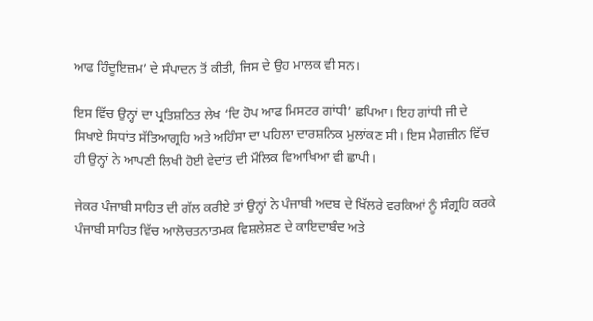ਆਫ ਹਿੰਦੂਇਜ਼ਮ’ ਦੇ ਸੰਪਾਦਨ ਤੋਂ ਕੀਤੀ, ਜਿਸ ਦੇ ਉਹ ਮਾਲਕ ਵੀ ਸਨ।

ਇਸ ਵਿੱਚ ਉਨ੍ਹਾਂ ਦਾ ਪ੍ਰਤਿਸ਼ਠਿਤ ਲੇਖ ‘ਦਿ ਹੋਪ ਆਫ ਮਿਸਟਰ ਗਾਂਧੀ’ ਛਪਿਆ। ਇਹ ਗਾਂਧੀ ਜੀ ਦੇ ਸਿਖਾਏ ਸਿਧਾਂਤ ਸੱਤਿਆਗ੍ਰਹਿ ਅਤੇ ਅਹਿੰਸਾ ਦਾ ਪਹਿਲਾ ਦਾਰਸ਼ਨਿਕ ਮੁਲਾਂਕਣ ਸੀ। ਇਸ ਮੈਗਜ਼ੀਨ ਵਿੱਚ ਹੀ ਉਨ੍ਹਾਂ ਨੇ ਆਪਣੀ ਲਿਖੀ ਹੋਈ ਵੇਦਾਂਤ ਦੀ ਮੌਲਿਕ ਵਿਆਖਿਆ ਵੀ ਛਾਪੀ।

ਜੇਕਰ ਪੰਜਾਬੀ ਸਾਹਿਤ ਦੀ ਗੱਲ ਕਰੀਏ ਤਾਂ ਉਨ੍ਹਾਂ ਨੇ ਪੰਜਾਬੀ ਅਦਬ ਦੇ ਖਿੱਲਰੇ ਵਰਕਿਆਂ ਨੂੰ ਸੰਗ੍ਰਹਿ ਕਰਕੇ ਪੰਜਾਬੀ ਸਾਹਿਤ ਵਿੱਚ ਆਲੋਚਤਨਾਤਮਕ ਵਿਸ਼ਲੇਸ਼ਣ ਦੇ ਕਾਇਦਾਬੰਦ ਅਤੇ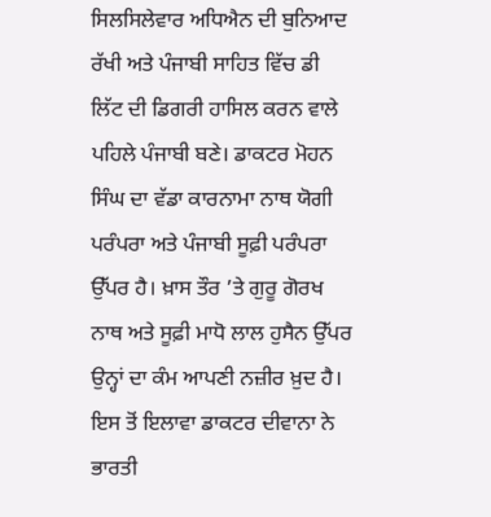ਸਿਲਸਿਲੇਵਾਰ ਅਧਿਐਨ ਦੀ ਬੁਨਿਆਦ ਰੱਖੀ ਅਤੇ ਪੰਜਾਬੀ ਸਾਹਿਤ ਵਿੱਚ ਡੀ ਲਿੱਟ ਦੀ ਡਿਗਰੀ ਹਾਸਿਲ ਕਰਨ ਵਾਲੇ ਪਹਿਲੇ ਪੰਜਾਬੀ ਬਣੇ। ਡਾਕਟਰ ਮੋਹਨ ਸਿੰਘ ਦਾ ਵੱਡਾ ਕਾਰਨਾਮਾ ਨਾਥ ਯੋਗੀ ਪਰੰਪਰਾ ਅਤੇ ਪੰਜਾਬੀ ਸੂਫ਼ੀ ਪਰੰਪਰਾ ਉੱਪਰ ਹੈ। ਖ਼ਾਸ ਤੌਰ ’ਤੇ ਗੁਰੂ ਗੋਰਖ ਨਾਥ ਅਤੇ ਸੂਫ਼ੀ ਮਾਧੋ ਲਾਲ ਹੁਸੈਨ ਉੱਪਰ ਉਨ੍ਹਾਂ ਦਾ ਕੰਮ ਆਪਣੀ ਨਜ਼ੀਰ ਖ਼ੁਦ ਹੈ। ਇਸ ਤੋਂ ਇਲਾਵਾ ਡਾਕਟਰ ਦੀਵਾਨਾ ਨੇ ਭਾਰਤੀ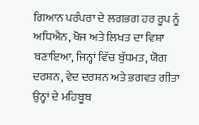ਗਿਆਨ ਪਰੰਪਰਾ ਦੇ ਲਗਭਗ ਹਰ ਰੂਪ ਨੂੰ ਅਧਿਐਨ, ਖੋਜ ਅਤੇ ਲਿਖਤ ਦਾ ਵਿਸ਼ਾ ਬਣਾਇਆ, ਜਿਨ੍ਹਾਂ ਵਿੱਚ ਬੁੱਧਮਤ, ਯੋਗ ਦਰਸ਼ਨ, ਵੇਦ ਦਰਸ਼ਨ ਅਤੇ ਭਗਵਤ ਗੀਤਾ ਉਨ੍ਹਾਂ ਦੇ ਮਹਿਬੂਬ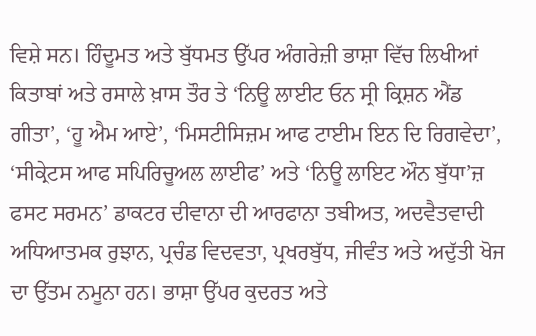ਵਿਸ਼ੇ ਸਨ। ਹਿੰਦੂਮਤ ਅਤੇ ਬੁੱਧਮਤ ਉੱਪਰ ਅੰਗਰੇਜ਼ੀ ਭਾਸ਼ਾ ਵਿੱਚ ਲਿਖੀਆਂ ਕਿਤਾਬਾਂ ਅਤੇ ਰਸਾਲੇ ਖ਼ਾਸ ਤੌਰ ਤੇ ‘ਨਿਊ ਲਾਈਟ ਓਨ ਸ੍ਰੀ ਕ੍ਰਿਸ਼ਨ ਐਂਡ ਗੀਤਾ’, ‘ਹੂ ਐਮ ਆਏ’, ‘ਮਿਸਟੀਸਿਜ਼ਮ ਆਫ ਟਾਈਮ ਇਨ ਦਿ ਰਿਗਵੇਦਾ’, ‘ਸੀਕ੍ਰੇਟਸ ਆਫ ਸਪਿਰਿਚੂਅਲ ਲਾਈਫ’ ਅਤੇ ‘ਨਿਊ ਲਾਇਟ ਔਨ ਬੁੱਧਾ’ਜ਼ ਫਸਟ ਸਰਮਨ’ ਡਾਕਟਰ ਦੀਵਾਨਾ ਦੀ ਆਰਫਾਨਾ ਤਬੀਅਤ, ਅਦਵੈਤਵਾਦੀ ਅਧਿਆਤਮਕ ਰੁਝਾਨ, ਪ੍ਰਚੰਡ ਵਿਦਵਤਾ, ਪ੍ਰਖਰਬੁੱਧ, ਜੀਵੰਤ ਅਤੇ ਅਦੁੱਤੀ ਖੋਜ ਦਾ ਉੱਤਮ ਨਮੂਨਾ ਹਨ। ਭਾਸ਼ਾ ਉੱਪਰ ਕੁਦਰਤ ਅਤੇ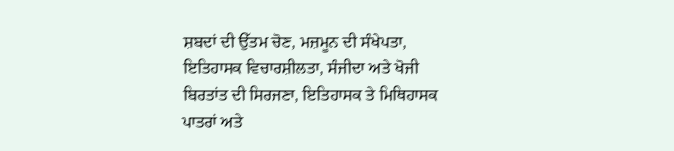ਸ਼ਬਦਾਂ ਦੀ ਉੱਤਮ ਚੋਣ, ਮਜ਼ਮੂਨ ਦੀ ਸੰਖੇਪਤਾ, ਇਤਿਹਾਸਕ ਵਿਚਾਰਸ਼ੀਲਤਾ, ਸੰਜੀਦਾ ਅਤੇ ਖੋਜੀ ਬਿਰਤਾਂਤ ਦੀ ਸਿਰਜਣਾ, ਇਤਿਹਾਸਕ ਤੇ ਮਿਥਿਹਾਸਕ ਪਾਤਰਾਂ ਅਤੇ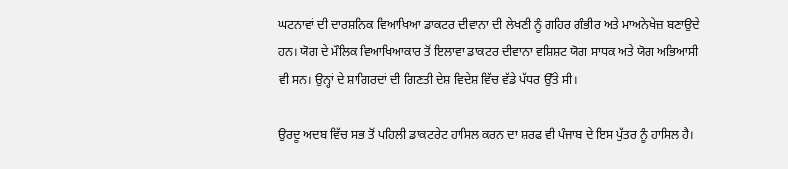ਘਟਨਾਵਾਂ ਦੀ ਦਾਰਸ਼ਨਿਕ ਵਿਆਖਿਆ ਡਾਕਟਰ ਦੀਵਾਨਾ ਦੀ ਲੇਖਣੀ ਨੂੰ ਗਹਿਰ ਗੰਭੀਰ ਅਤੇ ਮਾਅਨੇਖੇਜ਼ ਬਣਾਉਦੇ ਹਨ। ਯੋਗ ਦੇ ਮੌਲਿਕ ਵਿਆਖਿਆਕਾਰ ਤੋਂ ਇਲਾਵਾ ਡਾਕਟਰ ਦੀਵਾਨਾ ਵਸ਼ਿਸ਼ਟ ਯੋਗ ਸਾਧਕ ਅਤੇ ਯੋਗ ਅਭਿਆਸੀ ਵੀ ਸਨ। ਉਨ੍ਹਾਂ ਦੇ ਸ਼ਾਗਿਰਦਾਂ ਦੀ ਗਿਣਤੀ ਦੇਸ਼ ਵਿਦੇਸ਼ ਵਿੱਚ ਵੱਡੇ ਪੱਧਰ ਉੱਤੇ ਸੀ।

ਉਰਦੂ ਅਦਬ ਵਿੱਚ ਸਭ ਤੋਂ ਪਹਿਲੀ ਡਾਕਟਰੇਟ ਹਾਸਿਲ ਕਰਨ ਦਾ ਸ਼ਰਫ ਵੀ ਪੰਜਾਬ ਦੇ ਇਸ ਪੁੱਤਰ ਨੂੰ ਹਾਸਿਲ ਹੈ।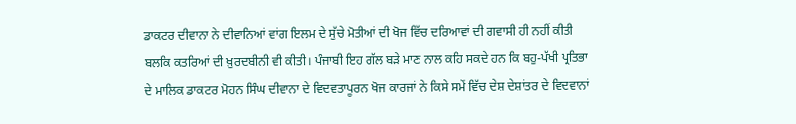ਡਾਕਟਰ ਦੀਵਾਨਾ ਨੇ ਦੀਵਾਨਿਆਂ ਵਾਂਗ ਇਲਮ ਦੇ ਸੁੱਚੇ ਮੋਤੀਆਂ ਦੀ ਖੋਜ ਵਿੱਚ ਦਰਿਆਵਾਂ ਦੀ ਗਵਾਸੀ ਹੀ ਨਹੀਂ ਕੀਤੀ ਬਲਕਿ ਕਤਰਿਆਂ ਦੀ ਖ਼ੁਰਦਬੀਨੀ ਵੀ ਕੀਤੀ। ਪੰਜਾਬੀ ਇਹ ਗੱਲ ਬੜੇ ਮਾਣ ਨਾਲ ਕਹਿ ਸਕਦੇ ਹਨ ਕਿ ਬਹੁ-ਪੱਖੀ ਪ੍ਰਤਿਭਾ ਦੇ ਮਾਲਿਕ ਡਾਕਟਰ ਮੋਹਨ ਸਿੰਘ ਦੀਵਾਨਾ ਦੇ ਵਿਦਵਤਾਪੂਰਨ ਖੋਜ ਕਾਰਜਾਂ ਨੇ ਕਿਸੇ ਸਮੇਂ ਵਿੱਚ ਦੇਸ਼ ਦੇਸ਼ਾਂਤਰ ਦੇ ਵਿਦਵਾਨਾਂ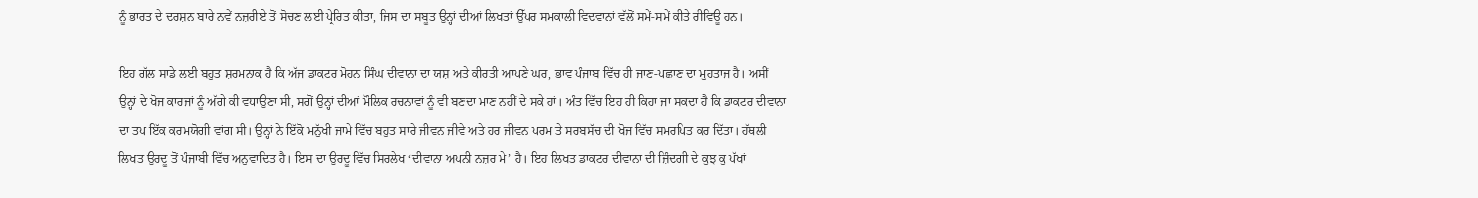ਨੂੰ ਭਾਰਤ ਦੇ ਦਰਸ਼ਨ ਬਾਰੇ ਨਵੇਂ ਨਜ਼ਰੀਏ ਤੋਂ ਸੋਚਣ ਲਈ ਪ੍ਰੇਰਿਤ ਕੀਤਾ, ਜਿਸ ਦਾ ਸਬੂਤ ਉਨ੍ਹਾਂ ਦੀਆਂ ਲਿਖਤਾਂ ਉੱਪਰ ਸਮਕਾਲੀ ਵਿਦਵਾਨਾਂ ਵੱਲੋਂ ਸਮੇਂ-ਸਮੇਂ ਕੀਤੇ ਰੀਵਿਊ ਹਨ।

ਇਹ ਗੱਲ ਸਾਡੇ ਲਈ ਬਹੁਤ ਸ਼ਰਮਨਾਕ ਹੈ ਕਿ ਅੱਜ ਡਾਕਟਰ ਮੋਹਨ ਸਿੰਘ ਦੀਵਾਨਾ ਦਾ ਯਸ਼ ਅਤੇ ਕੀਰਤੀ ਆਪਣੇ ਘਰ, ਭਾਵ ਪੰਜਾਬ ਵਿੱਚ ਹੀ ਜਾਣ-ਪਛਾਣ ਦਾ ਮੁਹਤਾਜ ਹੈ। ਅਸੀਂ ਉਨ੍ਹਾਂ ਦੇ ਖੋਜ ਕਾਰਜਾਂ ਨੂੰ ਅੱਗੇ ਕੀ ਵਧਾਉਣਾ ਸੀ, ਸਗੋਂ ਉਨ੍ਹਾਂ ਦੀਆਂ ਮੌਲਿਕ ਰਚਨਾਵਾਂ ਨੂੰ ਵੀ ਬਣਦਾ ਮਾਣ ਨਹੀਂ ਦੇ ਸਕੇ ਹਾਂ। ਅੰਤ ਵਿੱਚ ਇਹ ਹੀ ਕਿਹਾ ਜਾ ਸਕਦਾ ਹੈ ਕਿ ਡਾਕਟਰ ਦੀਵਾਨਾ ਦਾ ਤਪ ਇੱਕ ਕਰਮਯੋਗੀ ਵਾਂਗ ਸੀ। ਉਨ੍ਹਾਂ ਨੇ ਇੱਕੋ ਮਨੁੱਖੀ ਜਾਮੇ ਵਿੱਚ ਬਹੁਤ ਸਾਰੇ ਜੀਵਨ ਜੀਵੇ ਅਤੇ ਹਰ ਜੀਵਨ ਪਰਮ ਤੇ ਸਰਬਸੱਚ ਦੀ ਖੋਜ ਵਿੱਚ ਸਮਰਪਿਤ ਕਰ ਦਿੱਤਾ। ਹੱਥਲੀ ਲਿਖਤ ਉਰਦੂ ਤੋਂ ਪੰਜਾਬੀ ਵਿੱਚ ਅਨੁਵਾਦਿਤ ਹੈ। ਇਸ ਦਾ ਉਰਦੂ ਵਿੱਚ ਸਿਰਲੇਖ ‘ਦੀਵਾਨਾ ਅਪਨੀ ਨਜ਼ਰ ਮੇ’ ਹੈ। ਇਹ ਲਿਖਤ ਡਾਕਟਰ ਦੀਵਾਨਾ ਦੀ ਜ਼ਿੰਦਗੀ ਦੇ ਕੁਝ ਕੁ ਪੱਖਾਂ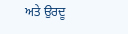ਅਤੇ ਉਰਦੂ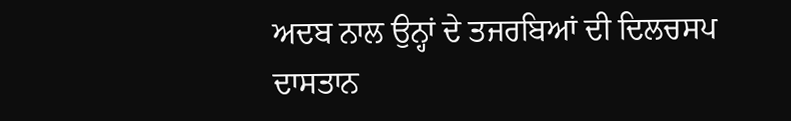ਅਦਬ ਨਾਲ ਉਨ੍ਹਾਂ ਦੇ ਤਜਰਬਿਆਂ ਦੀ ਦਿਲਚਸਪ ਦਾਸਤਾਨ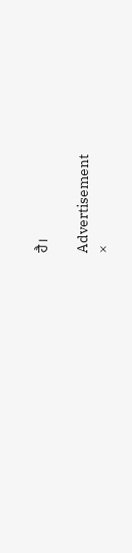ਹੈ।

Advertisement
×